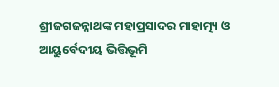ଶ୍ରୀଜଗଜନ୍ନାଥଙ୍କ ମହାପ୍ରସାଦର ମାହାତ୍ମ୍ୟ ଓ ଆୟୁର୍ବେଦୀୟ ଭିତ୍ତିଭୂମି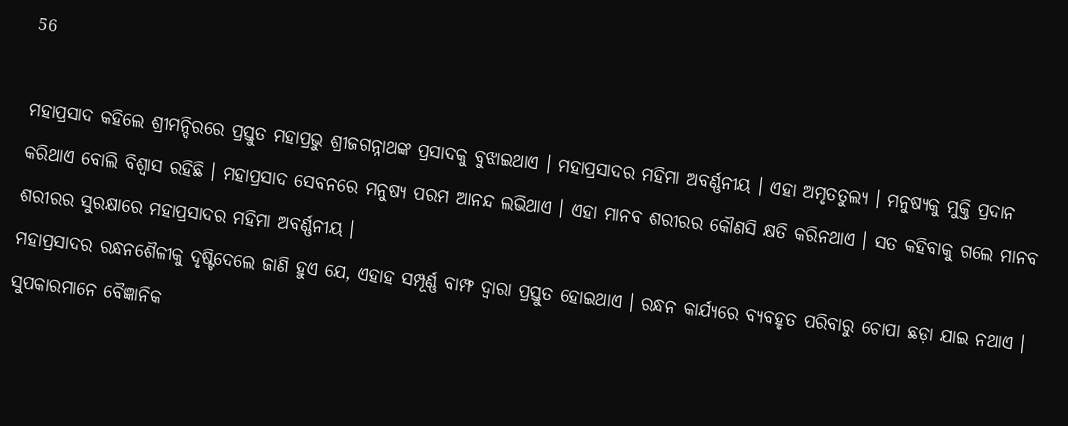56

ମହାପ୍ରସାଦ କହିଲେ ଶ୍ରୀମନ୍ଦିରରେ ପ୍ରସ୍ତୁତ ମହାପ୍ରଭୁ ଶ୍ରୀଜଗନ୍ନାଥଙ୍କ ପ୍ରସାଦକୁ ବୁଝାଇଥାଏ । ମହାପ୍ରସାଦର ମହିମା ଅବର୍ଣ୍ଣନୀୟ । ଏହା ଅମୃତତୁଲ୍ୟ । ମନୁଷ୍ୟକୁ ମୁକ୍ତି ପ୍ରଦାନ କରିଥାଏ ବୋଲି ବିଶ୍ୱାସ ରହିଛି । ମହାପ୍ରସାଦ ସେବନରେ ମନୁଷ୍ୟ ପରମ ଆନନ୍ଦ ଲଭିଥାଏ । ଏହା ମାନବ ଶରୀରର କୌଣସି କ୍ଷତି କରିନଥାଏ । ସତ କହିବାକୁ ଗଲେ ମାନବ ଶରୀରର ସୁରକ୍ଷାରେ ମହାପ୍ରସାଦର ମହିମା ଅବର୍ଣ୍ଣନୀୟ ।
ମହାପ୍ରସାଦର ରନ୍ଧନଶୈଳୀକୁ ଦୃଷ୍ଟିଦେଲେ ଜାଣି ହୁଏ ଯେ, ଏହାହ ସମ୍ପୂର୍ଣ୍ଣ ବାମ୍ଫ ଦ୍ୱାରା ପ୍ରସ୍ତୁତ ହୋଇଥାଏ । ରନ୍ଧନ କାର୍ଯ୍ୟରେ ବ୍ୟବହୃତ ପରିବାରୁ ଚୋପା ଛଡ଼ା ଯାଇ ନଥାଏ । ସୁପକାରମାନେ ବୈଜ୍ଞାନିକ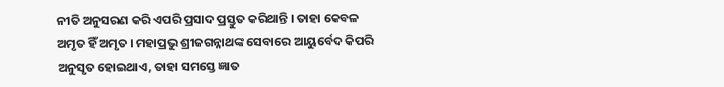ନୀତି ଅନୁସରଣ କରି ଏପରି ପ୍ରସାଦ ପ୍ରସ୍ତୁତ କରିଥାନ୍ତି । ତାହା କେବଳ ଅମୃତ ହିଁ ଅମୃତ । ମହାପ୍ରଭୁ ଶ୍ରୀଜଗନ୍ନାଥଙ୍କ ସେବାରେ ଆୟୁର୍ବେଦ କିପରି ଅନୁସୃତ ହୋଇଥାଏ, ତାହା ସମସ୍ତେ ଜ୍ଞାତ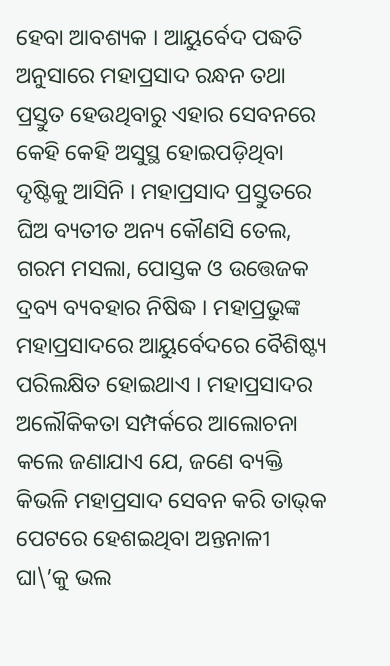ହେବା ଆବଶ୍ୟକ । ଆୟୁର୍ବେଦ ପଦ୍ଧତି ଅନୁସାରେ ମହାପ୍ରସାଦ ରନ୍ଧନ ତଥା ପ୍ରସ୍ତୁତ ହେଉଥିବାରୁ ଏହାର ସେବନରେ କେହି କେହି ଅସୁସ୍ଥ ହୋଇପଡ଼ିଥିବା ଦୃଷ୍ଟିକୁ ଆସିନି । ମହାପ୍ରସାଦ ପ୍ରସ୍ତୁତରେ ଘିଅ ବ୍ୟତୀତ ଅନ୍ୟ କୌଣସି ତେଲ, ଗରମ ମସଲା, ପୋସ୍ତକ ଓ ଉତ୍ତେଜକ ଦ୍ରବ୍ୟ ବ୍ୟବହାର ନିଷିଦ୍ଧ । ମହାପ୍ରଭୁଙ୍କ ମହାପ୍ରସାଦରେ ଆୟୁର୍ବେଦରେ ବୈଶିଷ୍ଟ୍ୟ ପରିଲକ୍ଷିତ ହୋଇଥାଏ । ମହାପ୍ରସାଦର ଅଲୌକିକତା ସମ୍ପର୍କରେ ଆଲୋଚନା କଲେ ଜଣାଯାଏ ଯେ, ଜଣେ ବ୍ୟକ୍ତି କିଭଳି ମହାପ୍ରସାଦ ସେବନ କରି ତାଭ୍‌କ ପେଟରେ ହେଶଇଥିବା ଅନ୍ତନାଳୀ ଘା\’କୁ ଭଲ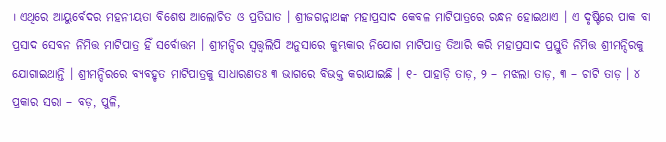। ଏଥିରେ ଆୟୁର୍ବେଦର ମହନୀୟତା ବିଶେଷ ଆଲୋଚିତ ଓ ପ୍ରତିଘାତ । ଶ୍ରୀଜଗନ୍ନାଥଙ୍କ ମହାପ୍ରସାଦ କେବଳ ମାଟିପାତ୍ରରେ ରନ୍ଧନ ହୋଇଥାଏ । ଏ ଦୃଷ୍ଟିରେ ପାକ ବା ପ୍ରସାଦ ସେବନ ନିମିତ୍ତ ମାଟିପାତ୍ର ହିଁ ସର୍ବୋତ୍ତମ । ଶ୍ରୀମନ୍ଦିର ସ୍ୱତ୍ତ୍ୱଲିପି ଅନୁସାରେ କୁମ୍ଭକାର ନିଯୋଗ ମାଟିପାତ୍ର ତିଆରି କରି ମହାପ୍ରସାଦ ପ୍ରସ୍ତୁତି ନିମିତ୍ତ ଶ୍ରୀମନ୍ଦିରକୁ ଯୋଗାଇଥାନ୍ତି । ଶ୍ରୀମନ୍ଦିରରେ ବ୍ୟବହୃତ ମାଟିପାତ୍ରକୁ ସାଧାରଣତଃ ୩ ଭାଗରେ ବିଭକ୍ତ କରାଯାଇଛି । ୧- ପାହାଡ଼ି ତାଡ଼, ୨ – ମଝଲା ତାଡ଼, ୩ – ଚାଟି ତାଡ଼ । ୪ ପ୍ରକାର ସରା – ବଡ଼, ପୁଳି,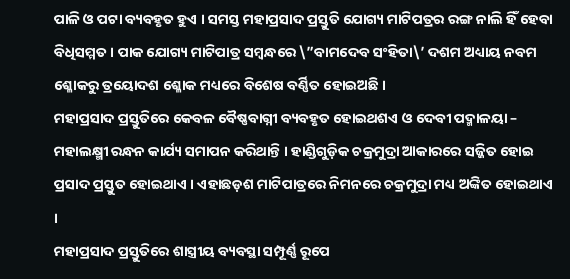ପାଳି ଓ ପଟା ବ୍ୟବହୃତ ହୁଏ । ସମସ୍ତ ମହାପ୍ରସାଦ ପ୍ରସ୍ତୁତି ଯୋଗ୍ୟ ମାଟିପତ୍ରର ରଙ୍ଗ ନାଲି ହିଁ ହେବା ବିଧିସମ୍ମତ । ପାକ ଯୋଗ୍ୟ ମାଟିପାତ୍ର ସମ୍ବନ୍ଧରେ \”ବାମଦେବ ସଂହିତା\’ ଦଶମ ଅଧ୍ୟାୟ ନବମ ଶ୍ଳୋକରୁ ତ୍ରୟୋଦଶ ଶ୍ଳୋକ ମଧ୍ୟରେ ବିଶେଷ ବର୍ଣ୍ଣିତ ହୋଇଅଛି ।
ମହାପ୍ରସାଦ ପ୍ରସ୍ତୁତିରେ କେବଳ ବୈଷ୍ଣବାଗ୍ନୀ ବ୍ୟବହୃତ ହୋଇଥଶଏ ଓ ଦେବୀ ପଦ୍ମାଳୟା – ମହାଲକ୍ଷ୍ମୀ ରନ୍ଧନ କାର୍ଯ୍ୟ ସମାପନ କରିଥାନ୍ତି । ହାଣ୍ଡିଗୁଡ଼ିକ ଚକ୍ରମୁଦ୍ରା ଆକାରରେ ସଜ୍ଜିତ ହୋଇ ପ୍ରସାଦ ପ୍ରସ୍ତୁତ ହୋଇଥାଏ । ଏହାଛଡ଼ଶ ମାଟିପାତ୍ରରେ ନିମନରେ ଚକ୍ରମୁଦ୍ରା ମଧ୍ୟ ଅଙ୍କିତ ହୋଇଥାଏ ।
ମହାପ୍ରସାଦ ପ୍ରସ୍ତୁତିରେ ଶାସ୍ତ୍ରୀୟ ବ୍ୟବସ୍ଥା ସମ୍ପୂର୍ଣ୍ଣ ରୂପେ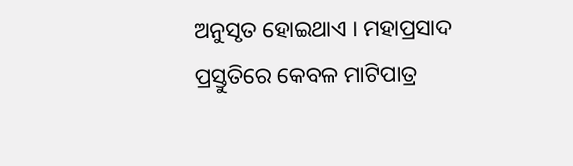ଅନୁସୃତ ହୋଇଥାଏ । ମହାପ୍ରସାଦ ପ୍ରସ୍ତୁତିରେ କେବଳ ମାଟିପାତ୍ର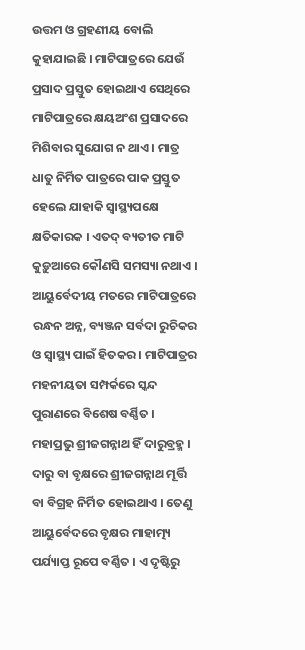ଉତ୍ତମ ଓ ଗ୍ରହଣୀୟ ବୋଲି କୁହାଯାଇଛି । ମାଟିପାତ୍ରରେ ଯେଉଁ ପ୍ରସାଦ ପ୍ରସ୍ତୁତ ହୋଇଥାଏ ସେଥିରେ ମାଟିପାତ୍ରରେ କ୍ଷୟଅଂଶ ପ୍ରସାଦରେ ମିଶିବାର ସୁଯୋଗ ନ ଥାଏ । ମାତ୍ର ଧାତୁ ନିର୍ମିତ ପାତ୍ରରେ ପାକ ପ୍ରସ୍ତୁତ ହେଲେ ଯାହାକି ସ୍ୱାସ୍ଥ୍ୟପକ୍ଷେ କ୍ଷତିକାରକ । ଏତଦ୍ ବ୍ୟତୀତ ମାଟି କୁଡ଼ୁଆରେ କୌଣସି ସମସ୍ୟା ନଥାଏ । ଆୟୁର୍ବେଦୀୟ ମତରେ ମାଟିପାତ୍ରରେ ରନ୍ଧନ ଅନ୍ନ, ବ୍ୟଞ୍ଜନ ସର୍ବଦା ରୁଚିକର ଓ ସ୍ୱାସ୍ଥ୍ୟ ପାଇଁ ହିତକର । ମାଟିପାତ୍ରର ମହନୀୟତା ସମ୍ପର୍କରେ ସ୍କନ୍ଦ ପୁରାଣରେ ବିଶେଷ ବର୍ଣ୍ଣିତ ।
ମହାପ୍ରଭୁ ଶ୍ରୀଜଗନ୍ନାଥ ହିଁ ଦାରୁବ୍ରହ୍ମ । ଦାରୁ ବା ବୃକ୍ଷରେ ଶ୍ରୀଜଗନ୍ନାଥ ମୂର୍ତ୍ତି ବା ବିଗ୍ରହ ନିର୍ମିତ ହୋଇଥାଏ । ତେଣୁ ଆୟୁର୍ବେଦରେ ବୃକ୍ଷର ମାହାତ୍ମ୍ୟ ପର୍ଯ୍ୟାପ୍ତ ରୂପେ ବର୍ଣ୍ଣିତ । ଏ ଦୃଷ୍ଟିରୁ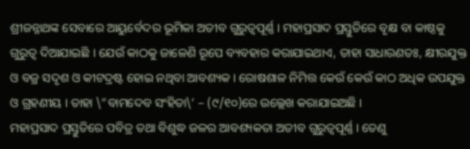ଶ୍ରୀଜନ୍ନାଥଙ୍କ ସେବାରେ ଆୟୁର୍ବେଦର ଭୂମିକା ଅତୀବ ଗୁରୁତ୍ୱପୂର୍ଣ୍ଣ । ମହାପ୍ରସାଦ ପ୍ରସ୍ତୁତିରେ ବୃକ୍ଷ ବା କାଷ୍ଠକୁ ଗୁରୁତ୍ୱ ଦିଆଯାଇଛି । ଯେଉଁ କାଠକୁ ଜାଳେଣି ରୂପେ ବ୍ୟବହାର କରାଯାଇଥାଏ, ତାହା ସାଧାରଣତଃ, କ୍ଷୀରଯୁକ୍ତ ଓ ବଜ୍ର ସଦୃଶ ଓ କୀଟଦ୍ରଷ୍ଟ ହୋଇ ନଥିବା ଆବଶ୍ୟକ । ରୋଷଶାଳ ନିମିତ୍ତ କେଉଁ କେଉଁ କାଠ ଅଧିକ ଉପଯୁକ୍ତ ଓ ଗ୍ରହଣୀୟ । ତାହା \”ବାମଦେବ ସଂହିତା\’ – (୯/୧୦)ରେ ଉଲ୍ଲେଖ କରାଯାଇଅଛି ।
ମହାପ୍ରସାଦ ପ୍ରସ୍ତୁତିରେ ପବିତ୍ର ତଥା ବିଶୁଦ୍ଧ ଜଳର ଆବଶ୍ୟକତା ଅତୀବ ଗୁରୁତ୍ୱପୂର୍ଣ୍ଣ । ତେଣୁ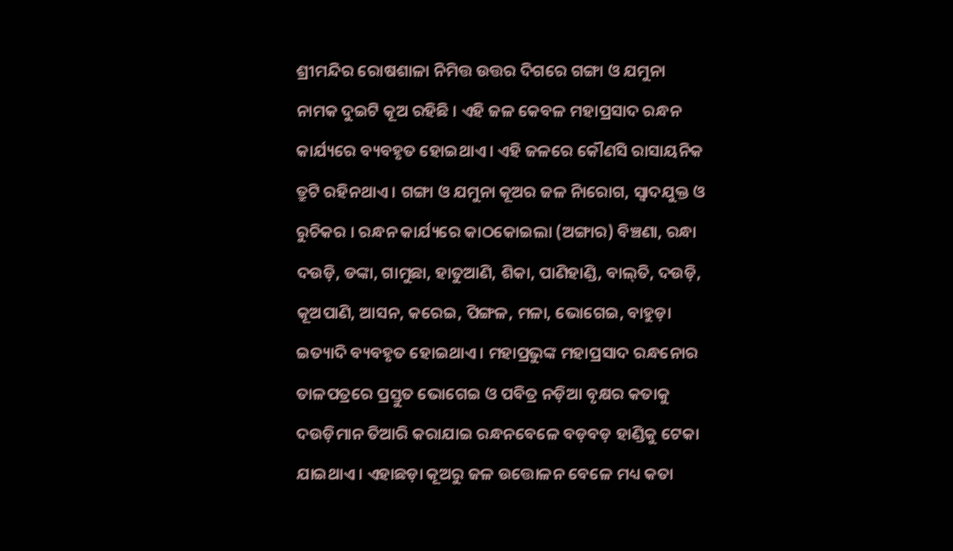ଶ୍ରୀମନ୍ଦିର ରୋଷଶାଳା ନିମିତ୍ତ ଉତ୍ତର ଦିଗରେ ଗଙ୍ଗା ଓ ଯମୁନା ନାମକ ଦୁଇଟି କୂଅ ରହିଛି । ଏହି ଜଳ କେବଳ ମହାପ୍ରସାଦ ରନ୍ଧନ କାର୍ଯ୍ୟରେ ବ୍ୟବହୃତ ହୋଇଥାଏ । ଏହି ଜଳରେ କୌଣସି ରାସାୟନିକ ତ୍ରୁଟି ରହିନଥାଏ । ଗଙ୍ଗା ଓ ଯମୁନା କୂଅର ଜଳ ନିାରୋଗ, ସ୍ୱାଦଯୁକ୍ତ ଓ ରୁଚିକର । ରନ୍ଧନ କାର୍ଯ୍ୟରେ କାଠକୋଇଲା (ଅଙ୍ଗାର) ବିଞ୍ଚଣା, ରନ୍ଧା ଦଉଡ଼ି, ଡଙ୍କା, ଗାମୁଛା, ହାତୁଆଣି, ଶିକା, ପାଣିହାଣ୍ଡି, ବାଲ୍‌ତି, ଦଉଡ଼ି, କୂଅପାଣି, ଆସନ, କରେଇ, ପିଙ୍ଗଳ, ମଳା, ଭୋଗେଇ, ବାହୁଡ଼ା ଇତ୍ୟାଦି ବ୍ୟବହୃତ ହୋଇଥାଏ । ମହାପ୍ରଭୁଙ୍କ ମହାପ୍ରସାଦ ରନ୍ଧନୋର ତାଳପତ୍ରରେ ପ୍ରସ୍ତୁତ ଭୋଗେଇ ଓ ପବିତ୍ର ନଡ଼ିଆ ବୃକ୍ଷର କତାକୁ ଦଉଡ଼ିମାନ ତିଆରି କରାଯାଇ ରନ୍ଧନବେଳେ ବଡ଼ବଡ଼ ହାଣ୍ଡିକୁ ଟେକା ଯାଇଥାଏ । ଏହାଛଡ଼ା କୂଅରୁ ଜଳ ଉତ୍ତୋଳନ ବେଳେ ମଧ୍ୟ କତା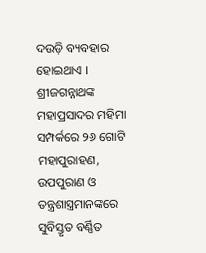ଦଉଡ଼ି ବ୍ୟବହାର ହୋଇଥାଏ । ଶ୍ରୀଜଗନ୍ନାଥଙ୍କ ମହାପ୍ରସାଦର ମହିମା ସମ୍ପର୍କରେ ୨୬ ଗୋଟି ମହାପୁରାହଣ, ଉପପୁରାଣ ଓ ତନ୍ତ୍ରଶାସ୍ତ୍ରମାନଙ୍କରେ ସୁବିସ୍ତୃତ ବର୍ଣ୍ଣିତ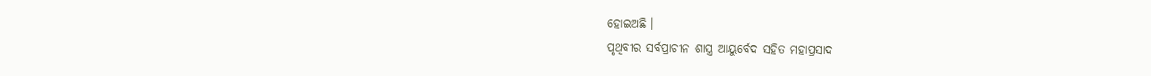ହୋଇଅଛି ।
ପୃଥିବୀର ସର୍ବପ୍ରାଚୀନ ଶାସ୍ତ୍ର ଆୟୁର୍ବେଦ ସହିତ ମହାପ୍ରସାଦ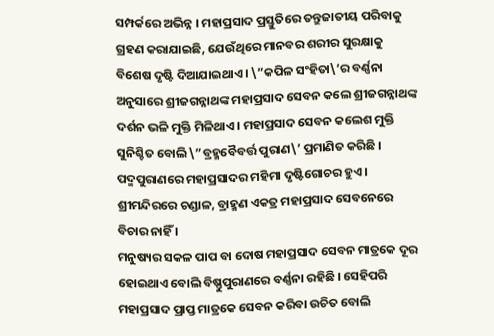ସମ୍ପର୍କରେ ଅଭିନ୍ନ । ମହାପ୍ରସାଦ ପ୍ରସ୍ତୁତିରେ ତନ୍ତୁଜାତୀୟ ପରିବାକୁ ଗ୍ରହଣ କରାଯାଇଛି, ଯେଉଁଥିରେ ମାନବର ଶରୀର ସୁରକ୍ଷାକୁ ବିଶେଷ ଦୃଷ୍ଟି ଦିଆଯାଇଥାଏ । \”କପିଳ ସଂହିତା\’ର ବର୍ଣ୍ଣନା ଅନୁସାରେ ଶ୍ରୀଜଗନ୍ନାଥଙ୍କ ମହାପ୍ରସାଦ ସେବନ କଲେ ଶ୍ରୀଜଗନ୍ନାଥଙ୍କ ଦର୍ଶନ ଭଳି ମୁକ୍ତି ମିଳିଥାଏ । ମହାପ୍ରସାଦ ସେବନ କଲେଶ ମୁକ୍ତି ସୁନିଶ୍ଚିତ ବୋଲି \”ବ୍ରହ୍ମବୈବର୍ତ୍ତ ପୁରାଣ\’ ପ୍ରମାଣିତ କରିଛି ।
ପଦ୍ମପୁରାଣରେ ମହାପ୍ରସାଦର ମହିମା ଦୃଷ୍ଟିଗୋଚର ହୁଏ । ଶ୍ରୀମନ୍ଦିରରେ ଚଣ୍ଡାଳ, ବ୍ରାହ୍ମଣ ଏକତ୍ର ମହାପ୍ରସାଦ ସେବନେରେ ବିଚାର ନାହିଁ ।
ମନୁଷ୍ୟର ସକଳ ପାପ ବା ଦୋଷ ମହାପ୍ରସାଦ ସେବନ ମାତ୍ରକେ ଦୂର ହୋଇଥାଏ ବୋଲି ବିଷ୍ଣୁପୁରାଣରେ ବର୍ଣ୍ଣନା ରହିଛି । ସେହିପରି ମହାପ୍ରସାଦ ପ୍ରାପ୍ତ ମାତ୍ରକେ ସେବନ କରିବା ଉଚିତ ବୋଲି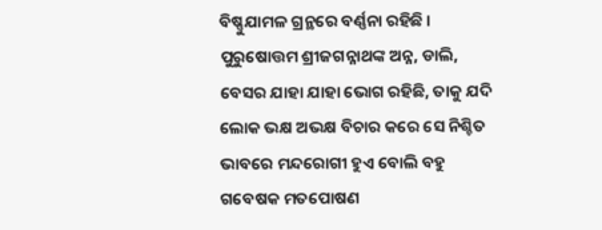ବିଷ୍ଣୁଯାମଳ ଗ୍ରନ୍ଥରେ ବର୍ଣ୍ଣନା ରହିଛି ।
ପୁରୁଷୋତ୍ତମ ଶ୍ରୀଜଗନ୍ନାଥଙ୍କ ଅନ୍ନ, ଡାଲି, ବେସର ଯାହା ଯାହା ଭୋଗ ରହିଛି, ତାକୁ ଯଦି ଲୋକ ଭକ୍ଷ ଅଭକ୍ଷ ବିଚାର କରେ ସେ ନିଶ୍ଚିତ ଭାବରେ ମନ୍ଦରୋଗୀ ହୁଏ ବୋଲି ବହୁ ଗବେଷକ ମତପୋଷଣ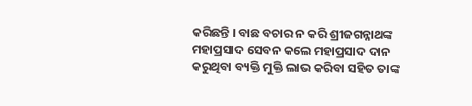କରିଛନ୍ତି । ବାଛ ବଚାର ନ କରି ଶ୍ରୀଜଗନ୍ନାଥଙ୍କ ମହାପ୍ରସାଦ ସେବନ କଲେ ମହାପ୍ରସାଦ ଦାନ କରୁଥିବା ବ୍ୟକ୍ତି ମୁକ୍ତି ଲାଭ କରିବା ସହିତ ତାଙ୍କ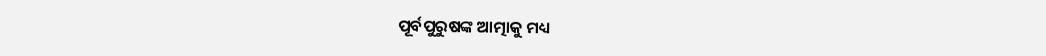ପୂର୍ବପୁରୁଷଙ୍କ ଆତ୍ମାକୁ ମଧ୍ୟ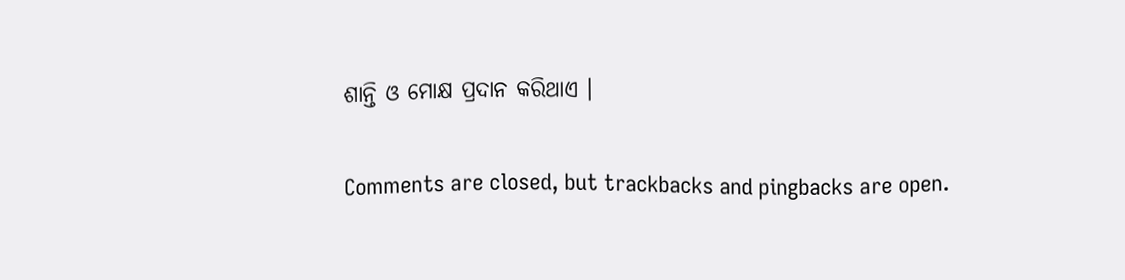ଶାନ୍ତି ଓ ମୋକ୍ଷ ପ୍ରଦାନ କରିଥାଏ ।

Comments are closed, but trackbacks and pingbacks are open.